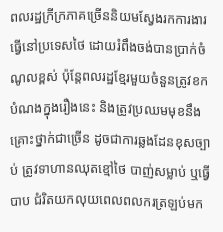ពលរដ្ឋក្រីក្រភាគច្រើននិយមស្វែងរកការងារធ្វើនៅប្រទេសថៃ ដោយរំពឹងចង់បានប្រាក់ចំណូលខ្ពស់ ប៉ុន្តែពលរដ្ឋខ្មែរមួយចំនួនត្រូវខកបំណងក្នុងរឿងនេះ និងត្រូវប្រឈមមុខនឹងគ្រោះថ្នាក់ជាច្រើន ដូចជាការឆ្លងដែនខុសច្បាប់ ត្រូវទាហានឈុតខ្មៅថៃ បាញ់សម្លាប់ ឬធ្វើបាប ជំរិតយកលុយពេលពលករត្រឡប់មក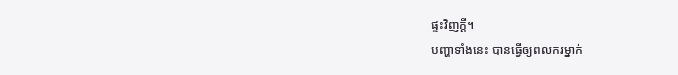ផ្ទះវិញក្តី។
បញ្ហាទាំងនេះ បានធ្វើឲ្យពលករម្នាក់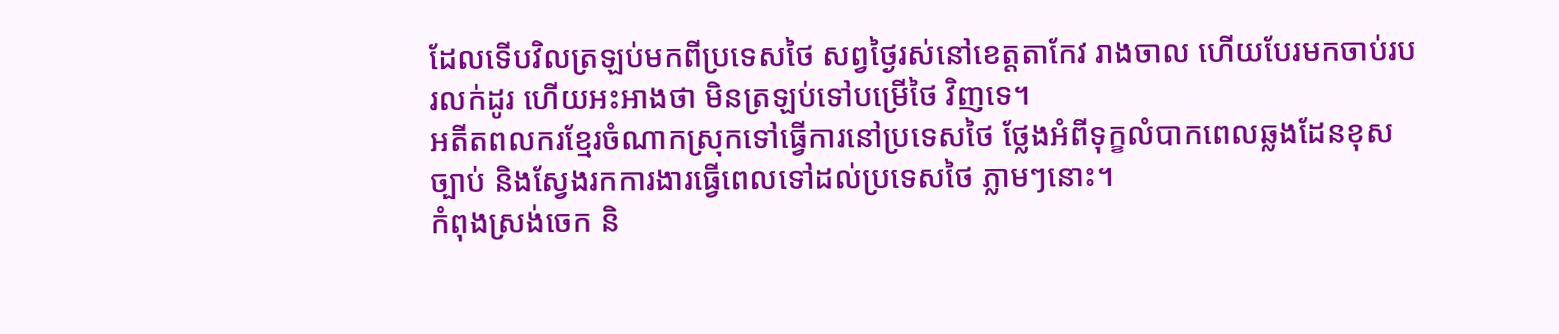ដែលទើបវិលត្រឡប់មកពីប្រទេសថៃ សព្វថ្ងៃរស់នៅខេត្តតាកែវ រាងចាល ហើយបែរមកចាប់របរលក់ដូរ ហើយអះអាងថា មិនត្រឡប់ទៅបម្រើថៃ វិញទេ។
អតីតពលករខ្មែរចំណាកស្រុកទៅធ្វើការនៅប្រទេសថៃ ថ្លែងអំពីទុក្ខលំបាកពេលឆ្លងដែនខុសច្បាប់ និងស្វែងរកការងារធ្វើពេលទៅដល់ប្រទេសថៃ ភ្លាមៗនោះ។
កំពុងស្រង់ចេក និ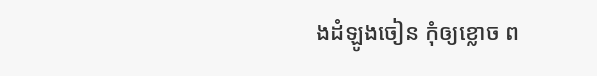ងដំឡូងចៀន កុំឲ្យខ្លោច ព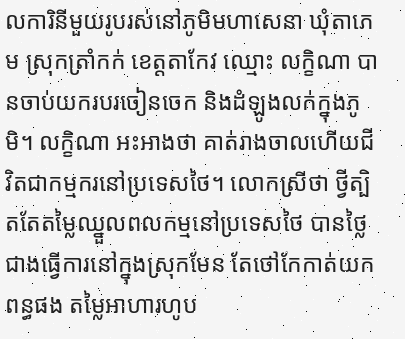លការិនីមួយរូបរស់នៅភូមិមហាសេនា ឃុំតាភេម ស្រុកត្រាំកក់ ខេត្តតាកែវ ឈ្មោះ លក្ខិណា បានចាប់យករបរចៀនចេក និងដំឡូងលក់ក្នុងភូមិ។ លក្ខិណា អះអាងថា គាត់រាងចាលហើយជីវិតជាកម្មករនៅប្រទេសថៃ។ លោកស្រីថា ថ្វីត្បិតតែតម្លៃឈ្នួលពលកម្មនៅប្រទេសថៃ បានថ្លៃជាងធ្វើការនៅក្នុងស្រុកមែន តែថៅកែកាត់យកពន្ធផង តម្លៃអាហារហូប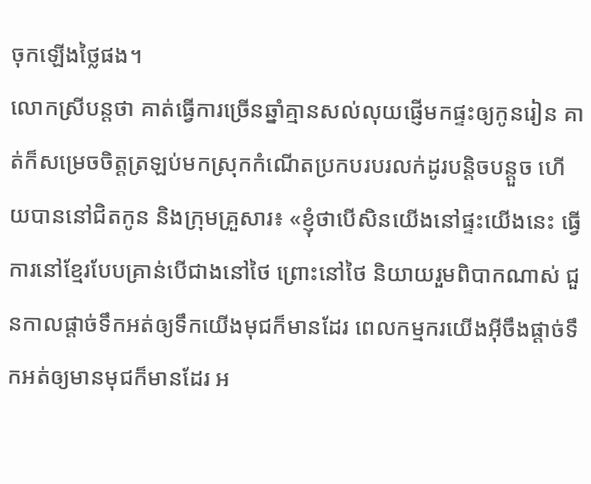ចុកឡើងថ្លៃផង។
លោកស្រីបន្តថា គាត់ធ្វើការច្រើនឆ្នាំគ្មានសល់លុយផ្ញើមកផ្ទះឲ្យកូនរៀន គាត់ក៏សម្រេចចិត្តត្រឡប់មកស្រុកកំណើតប្រកបរបរលក់ដូរបន្តិចបន្តួច ហើយបាននៅជិតកូន និងក្រុមគ្រួសារ៖ «ខ្ញុំថាបើសិនយើងនៅផ្ទះយើងនេះ ធ្វើការនៅខ្មែរបែបគ្រាន់បើជាងនៅថៃ ព្រោះនៅថៃ និយាយរួមពិបាកណាស់ ជួនកាលផ្តាច់ទឹកអត់ឲ្យទឹកយើងមុជក៏មានដែរ ពេលកម្មករយើងអ៊ីចឹងផ្តាច់ទឹកអត់ឲ្យមានមុជក៏មានដែរ អ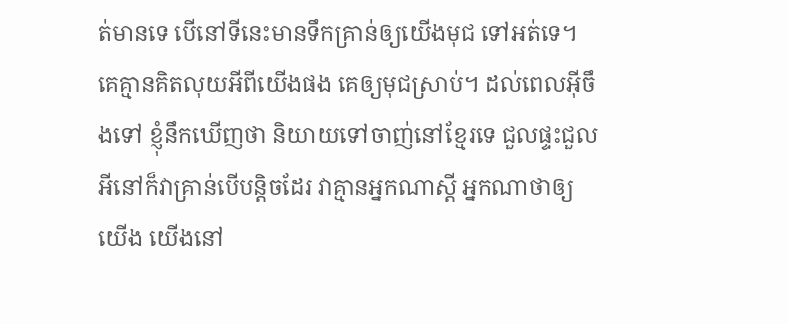ត់មានទេ បើនៅទីនេះមានទឹកគ្រាន់ឲ្យយើងមុជ ទៅអត់ទេ។ គេគ្មានគិតលុយអីពីយើងផង គេឲ្យមុជស្រាប់។ ដល់ពេលអ៊ីចឹងទៅ ខ្ញុំនឹកឃើញថា និយាយទៅចាញ់នៅខ្មែរទេ ជួលផ្ទះជួលអីនៅក៏វាគ្រាន់បើបន្តិចដែរ វាគ្មានអ្នកណាស្តី អ្នកណាថាឲ្យយើង យើងនៅ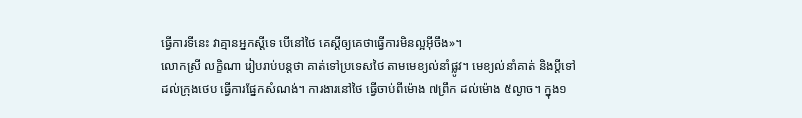ធ្វើការទីនេះ វាគ្មានអ្នកស្តីទេ បើនៅថៃ គេស្តីឲ្យគេថាធ្វើការមិនល្អអ៊ីចឹង»។
លោកស្រី លក្ខិណា រៀបរាប់បន្តថា គាត់ទៅប្រទេសថៃ តាមមេខ្យល់នាំផ្លូវ។ មេខ្យល់នាំគាត់ និងប្ដីទៅដល់ក្រុងថេប ធ្វើការផ្នែកសំណង់។ ការងារនៅថៃ ធ្វើចាប់ពីម៉ោង ៧ព្រឹក ដល់ម៉ោង ៥ល្ងាច។ ក្នុង១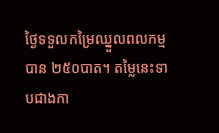ថ្ងៃទទួលកម្រៃឈ្នួលពលកម្មបាន ២៥០បាត។ តម្លៃនេះទាបជាងកា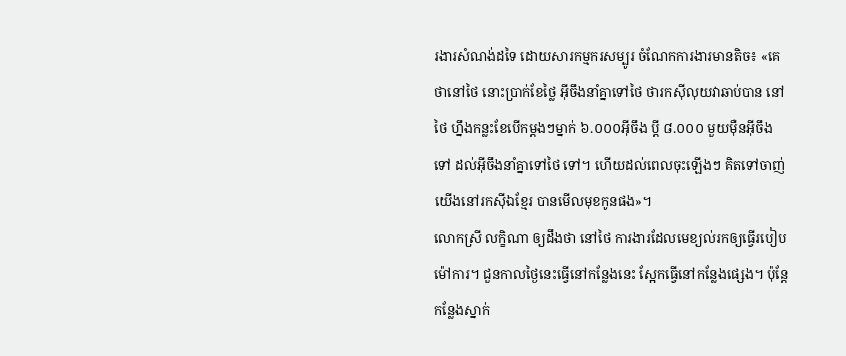រងារសំណង់ដទៃ ដោយសារកម្មករសម្បូរ ចំណែកការងារមានតិច៖ «គេថានៅថៃ នោះប្រាក់ខែថ្លៃ អ៊ីចឹងនាំគ្នាទៅថៃ ថារកស៊ីលុយវាឆាប់បាន នៅថៃ ហ្នឹងកន្លះខែបើកម្តងៗម្នាក់ ៦.០០០អ៊ីចឹង ប្ដី ៨.០០០ មួយម៉ឺនអ៊ីចឹងទៅ ដល់អ៊ីចឹងនាំគ្នាទៅថៃ ទៅ។ ហើយដល់ពេលចុះឡើងៗ គិតទៅចាញ់យើងនៅរកស៊ីឯខ្មែរ បានមើលមុខកូនផង»។
លោកស្រី លក្ខិណា ឲ្យដឹងថា នៅថៃ ការងារដែលមេខ្យល់រកឲ្យធ្វើរបៀបម៉ៅការ។ ជួនកាលថ្ងៃនេះធ្វើនៅកន្លែងនេះ ស្អែកធ្វើនៅកន្លែងផ្សេង។ ប៉ុន្តែកន្លែងស្នាក់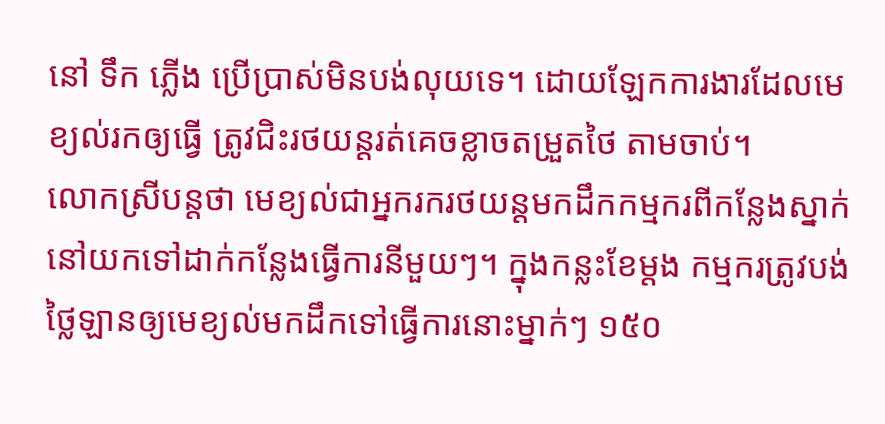នៅ ទឹក ភ្លើង ប្រើប្រាស់មិនបង់លុយទេ។ ដោយឡែកការងារដែលមេខ្យល់រកឲ្យធ្វើ ត្រូវជិះរថយន្តរត់គេចខ្លាចតម្រួតថៃ តាមចាប់។
លោកស្រីបន្តថា មេខ្យល់ជាអ្នករករថយន្តមកដឹកកម្មករពីកន្លែងស្នាក់នៅយកទៅដាក់កន្លែងធ្វើការនីមួយៗ។ ក្នុងកន្លះខែម្តង កម្មករត្រូវបង់ថ្លៃឡានឲ្យមេខ្យល់មកដឹកទៅធ្វើការនោះម្នាក់ៗ ១៥០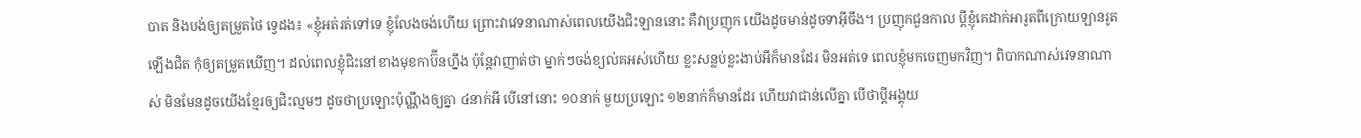បាត និងបង់ឲ្យតម្រួតថៃ ទ្វេដង៖ «ខ្ញុំអត់រត់ទៅទេ ខ្ញុំលែងចង់ហើយ ព្រោះវាវេទនាណាស់ពេលយើងជិះឡាននោះ គឺវាប្រញុក យើងដូចមាន់ដូចទាអ៊ីចឹង។ ប្រញុកជួនកាល ប្ដីខ្ញុំគេដាក់អារូតពីក្រោយឡានរូតឡើងជិត កុំឲ្យតម្រួតឃើញ។ ដល់ពេលខ្ញុំជិះនៅខាងមុខកាប៊ីនហ្នឹង ប៉ុន្តែវាញាត់ថា ម្នាក់ៗចង់ខ្យល់គអស់ហើយ ខ្លះសន្លប់ខ្លះងាប់អីក៏មានដែរ មិនអត់ទេ ពេលខ្ញុំមកចេញមកវិញ។ ពិបាកណាស់វេទនាណាស់ មិនមែនដូចយើងខ្មែរឲ្យជិះល្មមៗ ដូចថាប្រឡោះប៉ុណ្ណឹងឲ្យគ្នា ៤នាក់អី បើនៅនោះ ១០នាក់ មួយប្រឡោះ ១២នាក់ក៏មានដែរ ហើយវាជាន់លើគ្នា បើថាប្ដីអង្គុយ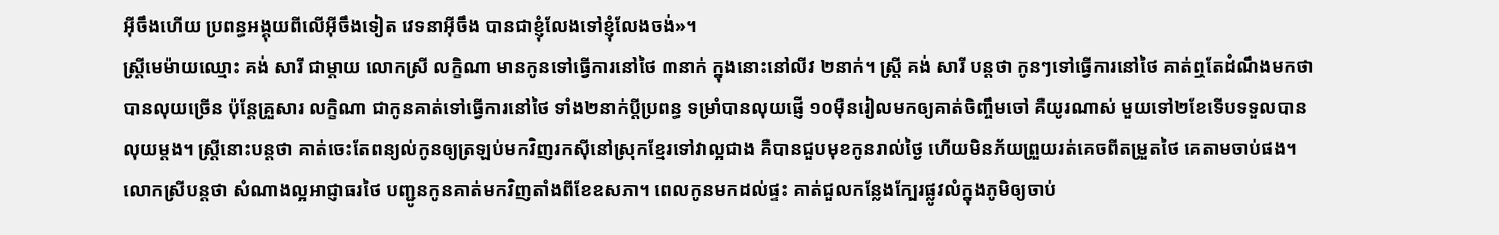អ៊ីចឹងហើយ ប្រពន្ធអង្គុយពីលើអ៊ីចឹងទៀត វេទនាអ៊ីចឹង បានជាខ្ញុំលែងទៅខ្ញុំលែងចង់»។
ស្ត្រីមេម៉ាយឈ្មោះ គង់ សារី ជាម្តាយ លោកស្រី លក្ខិណា មានកូនទៅធ្វើការនៅថៃ ៣នាក់ ក្នុងនោះនៅលីវ ២នាក់។ ស្ត្រី គង់ សារី បន្តថា កូនៗទៅធ្វើការនៅថៃ គាត់ឮតែដំណឹងមកថា បានលុយច្រើន ប៉ុន្តែគ្រួសារ លក្ខិណា ជាកូនគាត់ទៅធ្វើការនៅថៃ ទាំង២នាក់ប្ដីប្រពន្ធ ទម្រាំបានលុយផ្ញើ ១០ម៉ឺនរៀលមកឲ្យគាត់ចិញ្ចឹមចៅ គឺយូរណាស់ មួយទៅ២ខែទើបទទួលបានលុយម្តង។ ស្ត្រីនោះបន្តថា គាត់ចេះតែពន្យល់កូនឲ្យត្រឡប់មកវិញរកស៊ីនៅស្រុកខ្មែរទៅវាល្អជាង គឺបានជួបមុខកូនរាល់ថ្ងៃ ហើយមិនភ័យព្រួយរត់គេចពីតម្រួតថៃ គេតាមចាប់ផង។
លោកស្រីបន្តថា សំណាងល្អអាជ្ញាធរថៃ បញ្ជូនកូនគាត់មកវិញតាំងពីខែឧសភា។ ពេលកូនមកដល់ផ្ទះ គាត់ជួលកន្លែងក្បែរផ្លូវលំក្នុងភូមិឲ្យចាប់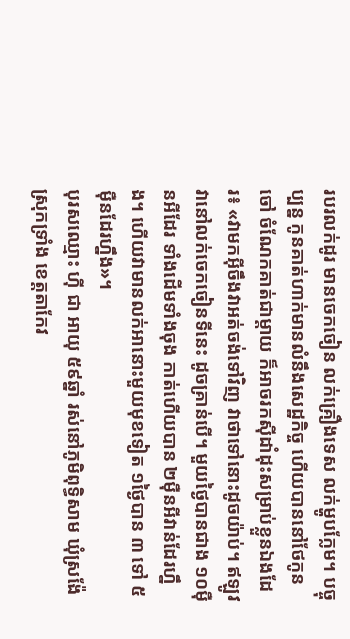របរលក់ដូរ មានចេកចៀន លក់គ្រឿងទេស លក់ម្ហូបក្លែម។ បច្ចុប្បន្ន កូនគាត់ហាក់មានលំនឹងសេដ្ឋកិច្ច ហើយបាននៅថែកូនចៅ ចំណែកគាត់ជាម្តាយ ក៏អាចរកស៊ីដាំដុះសម្រាប់ខ្លួនឯងដែរ៖ «វាមកអ៊ីចឹងវាអត់ចង់ទៅវិញ វាថាទៅនោះដូចយ៉ាប់។ ឥឡូវ វានៅលក់ចេកចៀនទីនេះ ដូចគ្រាន់បើ។ មួយថ្ងៃបានជាង ១០ម៉ឺនអីដែរ ទាំងដើមទាំងចុង កាត់ហើយបាន ២ម៉ឺនអីវាន់ដែរហ្នឹង។ ហើយវាមានលក់អានោះមួយមុខទៀត ១ថ្ងៃបាន ៣ ទៅ ៥ម៉ឺនដែរហ្នឹង»។
បុរសឈ្មោះ ហ៊ី ជា អាយុ ៥៩ឆ្នាំ រស់នៅភូមិពុទ្ធិសាម ឃុំស្រង៉ែ ស្រុកទ្រាំង ខេត្តតាកែវ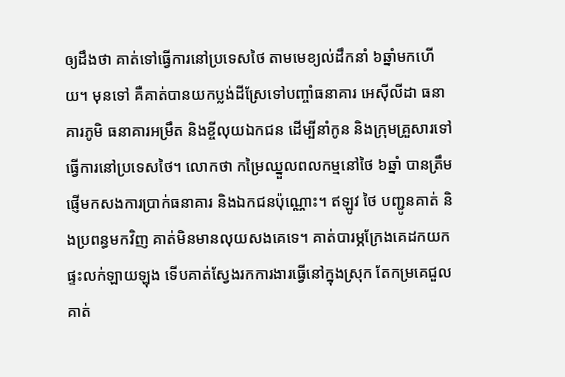ឲ្យដឹងថា គាត់ទៅធ្វើការនៅប្រទេសថៃ តាមមេខ្យល់ដឹកនាំ ៦ឆ្នាំមកហើយ។ មុនទៅ គឺគាត់បានយកប្លង់ដីស្រែទៅបញ្ចាំធនាគារ អេស៊ីលីដា ធនាគារភូមិ ធនាគារអម្រឹត និងខ្ចីលុយឯកជន ដើម្បីនាំកូន និងក្រុមគ្រួសារទៅធ្វើការនៅប្រទេសថៃ។ លោកថា កម្រៃឈ្នួលពលកម្មនៅថៃ ៦ឆ្នាំ បានត្រឹមផ្ញើមកសងការប្រាក់ធនាគារ និងឯកជនប៉ុណ្ណោះ។ ឥឡូវ ថៃ បញ្ជូនគាត់ និងប្រពន្ធមកវិញ គាត់មិនមានលុយសងគេទេ។ គាត់បារម្ភក្រែងគេដកយកផ្ទះលក់ឡាយឡុង ទើបគាត់ស្វែងរកការងារធ្វើនៅក្នុងស្រុក តែកម្រគេជួល គាត់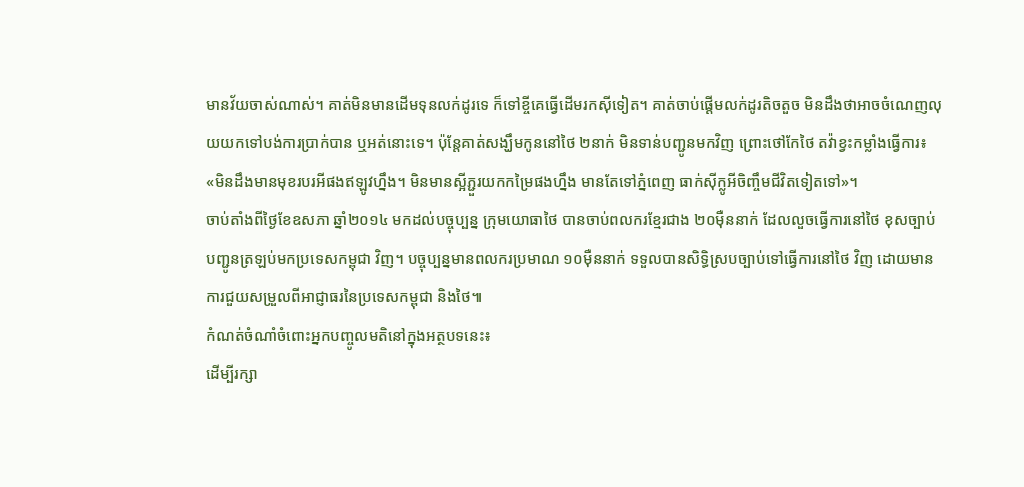មានវ័យចាស់ណាស់។ គាត់មិនមានដើមទុនលក់ដូរទេ ក៏ទៅខ្ចីគេធ្វើដើមរកស៊ីទៀត។ គាត់ចាប់ផ្ដើមលក់ដូរតិចតួច មិនដឹងថាអាចចំណេញលុយយកទៅបង់ការប្រាក់បាន ឬអត់នោះទេ។ ប៉ុន្តែគាត់សង្ឃឹមកូននៅថៃ ២នាក់ មិនទាន់បញ្ជូនមកវិញ ព្រោះថៅកែថៃ តវ៉ាខ្វះកម្លាំងធ្វើការ៖ «មិនដឹងមានមុខរបរអីផងឥឡូវហ្នឹង។ មិនមានស្អីភ្ជួរយកកម្រៃផងហ្នឹង មានតែទៅភ្នំពេញ ធាក់ស៊ីក្លូអីចិញ្ចឹមជីវិតទៀតទៅ»។
ចាប់តាំងពីថ្ងៃខែឧសភា ឆ្នាំ២០១៤ មកដល់បច្ចុប្បន្ន ក្រុមយោធាថៃ បានចាប់ពលករខ្មែរជាង ២០ម៉ឺននាក់ ដែលលួចធ្វើការនៅថៃ ខុសច្បាប់ បញ្ជូនត្រឡប់មកប្រទេសកម្ពុជា វិញ។ បច្ចុប្បន្នមានពលករប្រមាណ ១០ម៉ឺននាក់ ទទួលបានសិទ្ធិស្របច្បាប់ទៅធ្វើការនៅថៃ វិញ ដោយមានការជួយសម្រួលពីអាជ្ញាធរនៃប្រទេសកម្ពុជា និងថៃ៕
កំណត់ចំណាំចំពោះអ្នកបញ្ចូលមតិនៅក្នុងអត្ថបទនេះ៖
ដើម្បីរក្សា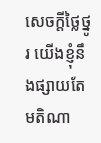សេចក្ដីថ្លៃថ្នូរ យើងខ្ញុំនឹងផ្សាយតែមតិណា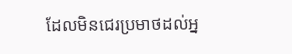ដែលមិនជេរប្រមាថដល់អ្ន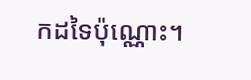កដទៃប៉ុណ្ណោះ។